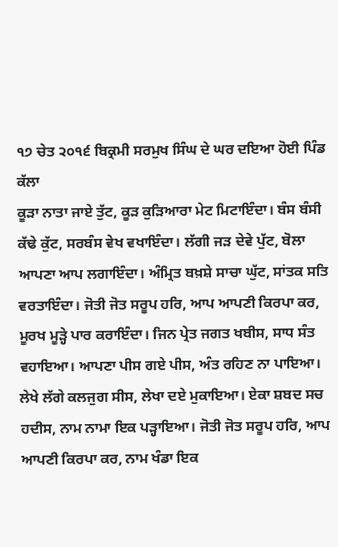੧੭ ਚੇਤ ੨੦੧੬ ਬਿਕ੍ਰਮੀ ਸਰਮੁਖ ਸਿੰਘ ਦੇ ਘਰ ਦਇਆ ਹੋਈ ਪਿੰਡ ਕੱਲਾ
ਕੂੜਾ ਨਾਤਾ ਜਾਏ ਤੁੱਟ, ਕੂੜ ਕੁੜਿਆਰਾ ਮੇਟ ਮਿਟਾਇੰਦਾ। ਬੰਸ ਬੰਸੀ ਕੱਢੇ ਕੁੱਟ, ਸਰਬੰਸ ਵੇਖ ਵਖਾਇੰਦਾ। ਲੱਗੀ ਜੜ ਦੇਵੇ ਪੁੱਟ, ਬੋਲਾ ਆਪਣਾ ਆਪ ਲਗਾਇੰਦਾ। ਅੰਮ੍ਰਿਤ ਬਖ਼ਸ਼ੇ ਸਾਚਾ ਘੁੱਟ, ਸਾਂਤਕ ਸਤਿ ਵਰਤਾਇੰਦਾ। ਜੋਤੀ ਜੋਤ ਸਰੂਪ ਹਰਿ, ਆਪ ਆਪਣੀ ਕਿਰਪਾ ਕਰ, ਮੂਰਖ ਮੂੜ੍ਹੇ ਪਾਰ ਕਰਾਇੰਦਾ। ਜਿਨ ਪ੍ਰੇਤ ਜਗਤ ਖਬੀਸ, ਸਾਧ ਸੰਤ ਵਹਾਇਆ। ਆਪਣਾ ਪੀਸ ਗਏ ਪੀਸ, ਅੰਤ ਰਹਿਣ ਨਾ ਪਾਇਆ। ਲੇਖੇ ਲੱਗੇ ਕਲਜੁਗ ਸੀਸ, ਲੇਖਾ ਦਏ ਮੁਕਾਇਆ। ਏਕਾ ਸ਼ਬਦ ਸਚ ਹਦੀਸ, ਨਾਮ ਨਾਮਾ ਇਕ ਪੜ੍ਹਾਇਆ। ਜੋਤੀ ਜੋਤ ਸਰੂਪ ਹਰਿ, ਆਪ ਆਪਣੀ ਕਿਰਪਾ ਕਰ, ਨਾਮ ਖੰਡਾ ਇਕ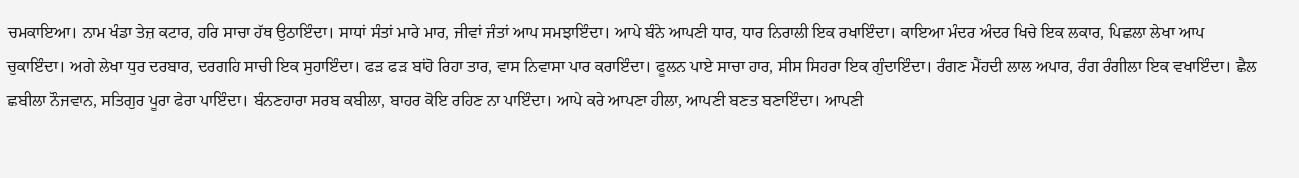ਚਮਕਾਇਆ। ਨਾਮ ਖੰਡਾ ਤੇਜ਼ ਕਟਾਰ, ਹਰਿ ਸਾਚਾ ਹੱਥ ਉਠਾਇੰਦਾ। ਸਾਧਾਂ ਸੰਤਾਂ ਮਾਰੇ ਮਾਰ, ਜੀਵਾਂ ਜੰਤਾਂ ਆਪ ਸਮਝਾਇੰਦਾ। ਆਪੇ ਬੰਨੇ ਆਪਣੀ ਧਾਰ, ਧਾਰ ਨਿਰਾਲੀ ਇਕ ਰਖਾਇੰਦਾ। ਕਾਇਆ ਮੰਦਰ ਅੰਦਰ ਖਿਚੇ ਇਕ ਲਕਾਰ, ਪਿਛਲਾ ਲੇਖਾ ਆਪ ਚੁਕਾਇੰਦਾ। ਅਗੇ ਲੇਖਾ ਧੁਰ ਦਰਬਾਰ, ਦਰਗਹਿ ਸਾਚੀ ਇਕ ਸੁਹਾਇੰਦਾ। ਫੜ ਫੜ ਬਾਂਹੋ ਰਿਹਾ ਤਾਰ, ਵਾਸ ਨਿਵਾਸਾ ਪਾਰ ਕਰਾਇੰਦਾ। ਫੂਲਨ ਪਾਏ ਸਾਚਾ ਹਾਰ, ਸੀਸ ਸਿਹਰਾ ਇਕ ਗੁੰਦਾਇੰਦਾ। ਰੰਗਣ ਮੈਂਹਦੀ ਲਾਲ ਅਪਾਰ, ਰੰਗ ਰੰਗੀਲਾ ਇਕ ਵਖਾਇੰਦਾ। ਛੈਲ ਛਬੀਲਾ ਨੌਜਵਾਨ, ਸਤਿਗੁਰ ਪੂਰਾ ਫੇਰਾ ਪਾਇੰਦਾ। ਬੰਨਣਹਾਰਾ ਸਰਬ ਕਬੀਲਾ, ਬਾਹਰ ਕੋਇ ਰਹਿਣ ਨਾ ਪਾਇੰਦਾ। ਆਪੇ ਕਰੇ ਆਪਣਾ ਹੀਲਾ, ਆਪਣੀ ਬਣਤ ਬਣਾਇੰਦਾ। ਆਪਣੀ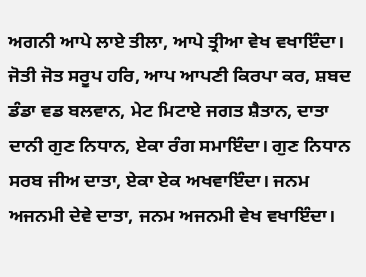ਅਗਨੀ ਆਪੇ ਲਾਏ ਤੀਲਾ, ਆਪੇ ਤ੍ਰੀਆ ਵੇਖ ਵਖਾਇੰਦਾ। ਜੋਤੀ ਜੋਤ ਸਰੂਪ ਹਰਿ, ਆਪ ਆਪਣੀ ਕਿਰਪਾ ਕਰ, ਸ਼ਬਦ ਡੰਡਾ ਵਡ ਬਲਵਾਨ, ਮੇਟ ਮਿਟਾਏ ਜਗਤ ਸ਼ੈਤਾਨ, ਦਾਤਾ ਦਾਨੀ ਗੁਣ ਨਿਧਾਨ, ਏਕਾ ਰੰਗ ਸਮਾਇੰਦਾ। ਗੁਣ ਨਿਧਾਨ ਸਰਬ ਜੀਅ ਦਾਤਾ, ਏਕਾ ਏਕ ਅਖਵਾਇੰਦਾ। ਜਨਮ ਅਜਨਮੀ ਦੇਵੇ ਦਾਤਾ, ਜਨਮ ਅਜਨਮੀ ਵੇਖ ਵਖਾਇੰਦਾ।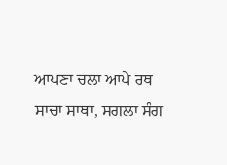ਆਪਣਾ ਚਲਾ ਆਪੇ ਰਥ ਸਾਚਾ ਸਾਥਾ, ਸਗਲਾ ਸੰਗ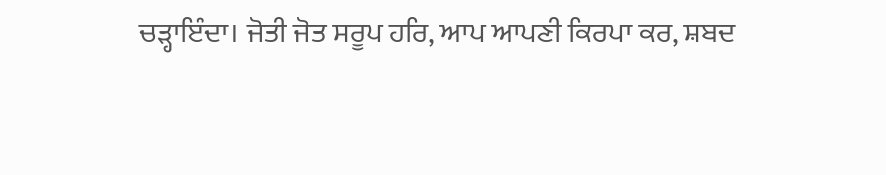ਚੜ੍ਹਾਇੰਦਾ। ਜੋਤੀ ਜੋਤ ਸਰੂਪ ਹਰਿ, ਆਪ ਆਪਣੀ ਕਿਰਪਾ ਕਰ, ਸ਼ਬਦ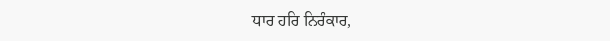ਧਾਰ ਹਰਿ ਨਿਰੰਕਾਰ,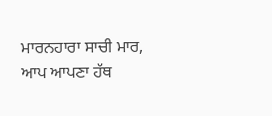ਮਾਰਨਹਾਰਾ ਸਾਚੀ ਮਾਰ, ਆਪ ਆਪਣਾ ਹੱਥ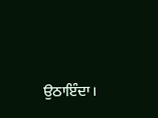ਉਠਾਇੰਦਾ।